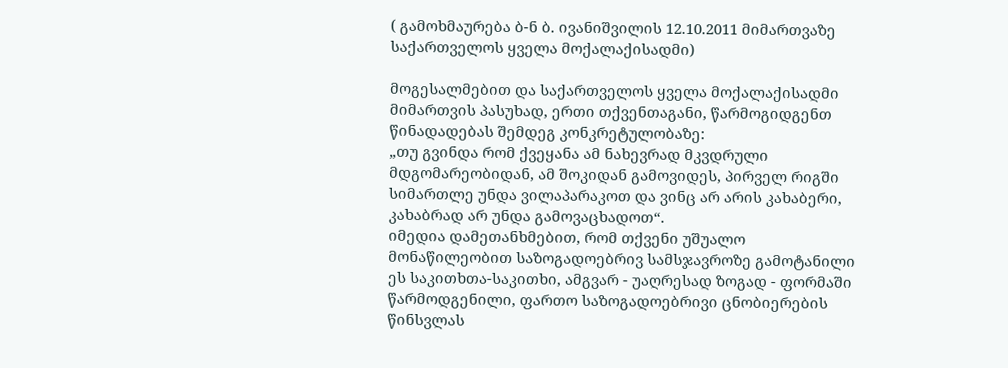( გამოხმაურება ბ-ნ ბ. ივანიშვილის 12.10.2011 მიმართვაზე საქართველოს ყველა მოქალაქისადმი)

მოგესალმებით და საქართველოს ყველა მოქალაქისადმი მიმართვის პასუხად, ერთი თქვენთაგანი, წარმოგიდგენთ წინადადებას შემდეგ კონკრეტულობაზე:
„თუ გვინდა რომ ქვეყანა ამ ნახევრად მკვდრული მდგომარეობიდან, ამ შოკიდან გამოვიდეს, პირველ რიგში სიმართლე უნდა ვილაპარაკოთ და ვინც არ არის კახაბერი, კახაბრად არ უნდა გამოვაცხადოთ“.
იმედია დამეთანხმებით, რომ თქვენი უშუალო მონაწილეობით საზოგადოებრივ სამსჯავროზე გამოტანილი ეს საკითხთა-საკითხი, ამგვარ - უაღრესად ზოგად - ფორმაში წარმოდგენილი, ფართო საზოგადოებრივი ცნობიერების წინსვლას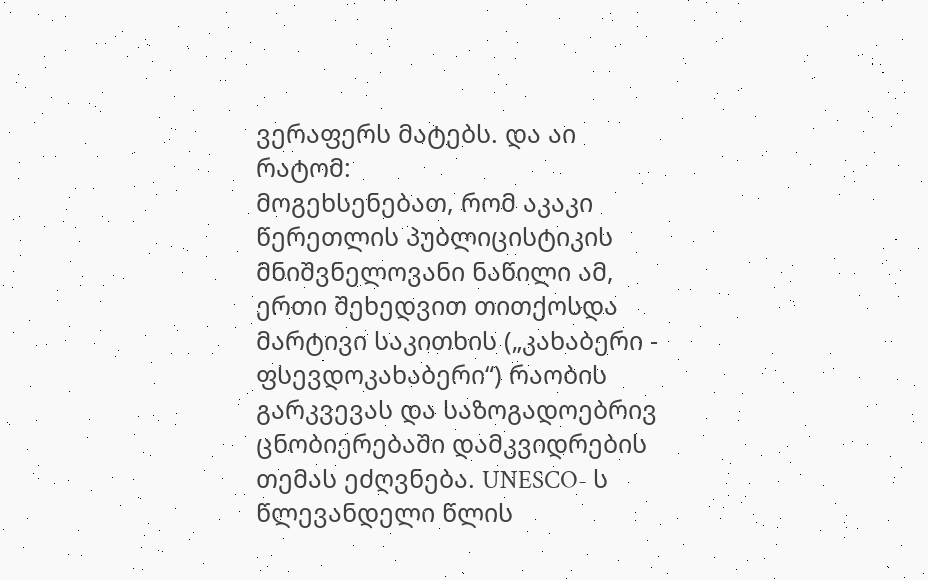ვერაფერს მატებს. და აი რატომ:
მოგეხსენებათ, რომ აკაკი წერეთლის პუბლიცისტიკის მნიშვნელოვანი ნაწილი ამ, ერთი შეხედვით თითქოსდა მარტივი საკითხის („კახაბერი - ფსევდოკახაბერი“) რაობის გარკვევას და საზოგადოებრივ ცნობიერებაში დამკვიდრების თემას ეძღვნება. UNESCO- ს წლევანდელი წლის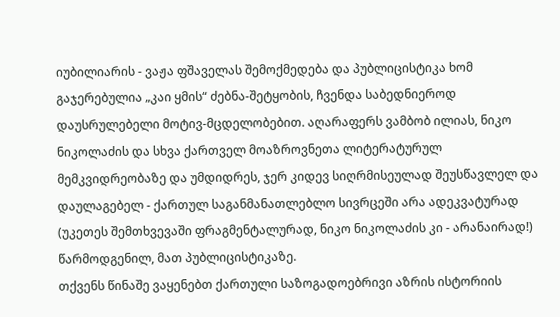იუბილიარის - ვაჟა ფშაველას შემოქმედება და პუბლიცისტიკა ხომ გაჯერებულია „კაი ყმის“ ძებნა-შეტყობის, ჩვენდა საბედნიეროდ დაუსრულებელი მოტივ-მცდელობებით. აღარაფერს ვამბობ ილიას, ნიკო ნიკოლაძის და სხვა ქართველ მოაზროვნეთა ლიტერატურულ მემკვიდრეობაზე და უმდიდრეს, ჯერ კიდევ სიღრმისეულად შეუსწავლელ და დაულაგებელ - ქართულ საგანმანათლებლო სივრცეში არა ადეკვატურად (უკეთეს შემთხვევაში ფრაგმენტალურად, ნიკო ნიკოლაძის კი - არანაირად!) წარმოდგენილ, მათ პუბლიცისტიკაზე.
თქვენს წინაშე ვაყენებთ ქართული საზოგადოებრივი აზრის ისტორიის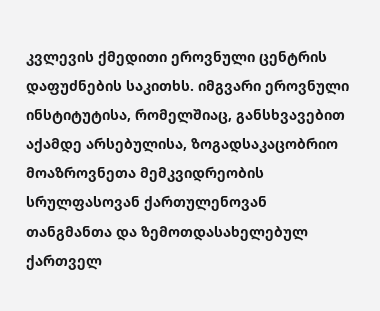კვლევის ქმედითი ეროვნული ცენტრის დაფუძნების საკითხს. იმგვარი ეროვნული ინსტიტუტისა, რომელშიაც, განსხვავებით აქამდე არსებულისა, ზოგადსაკაცობრიო მოაზროვნეთა მემკვიდრეობის სრულფასოვან ქართულენოვან თანგმანთა და ზემოთდასახელებულ ქართველ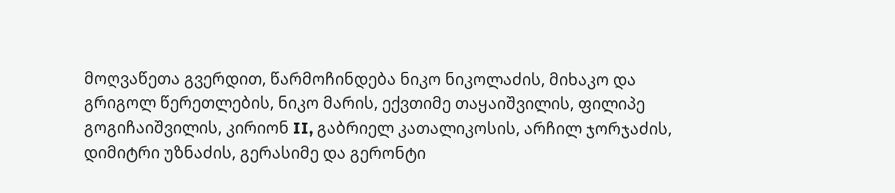მოღვაწეთა გვერდით, წარმოჩინდება ნიკო ნიკოლაძის, მიხაკო და გრიგოლ წერეთლების, ნიკო მარის, ექვთიმე თაყაიშვილის, ფილიპე გოგიჩაიშვილის, კირიონ II, გაბრიელ კათალიკოსის, არჩილ ჯორჯაძის, დიმიტრი უზნაძის, გერასიმე და გერონტი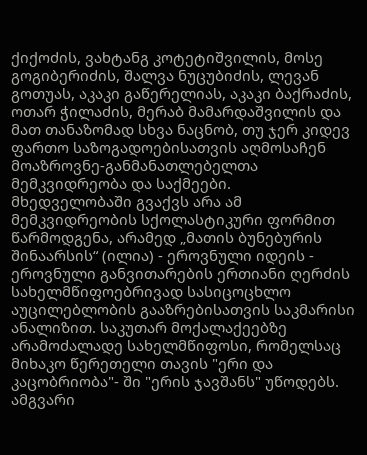ქიქოძის, ვახტანგ კოტეტიშვილის, მოსე გოგიბერიძის, შალვა ნუცუბიძის, ლევან გოთუას, აკაკი გაწერელიას, აკაკი ბაქრაძის, ოთარ ჭილაძის, მერაბ მამარდაშვილის და მათ თანაზომად სხვა ნაცნობ, თუ ჯერ კიდევ ფართო საზოგადოებისათვის აღმოსაჩენ მოაზროვნე-განმანათლებელთა მემკვიდრეობა და საქმეები. მხედველობაში გვაქვს არა ამ მემკვიდრეობის სქოლასტიკური ფორმით წარმოდგენა, არამედ „მათის ბუნებურის შინაარსის“ (ილია) - ეროვნული იდეის - ეროვნული განვითარების ერთიანი ღერძის სახელმწიფოებრივად სასიცოცხლო აუცილებლობის გააზრებისათვის საკმარისი ანალიზით. საკუთარ მოქალაქეებზე არამოძალადე სახელმწიფოსი, რომელსაც მიხაკო წერეთელი თავის "ერი და კაცობრიობა"- ში "ერის ჯავშანს" უწოდებს.
ამგვარი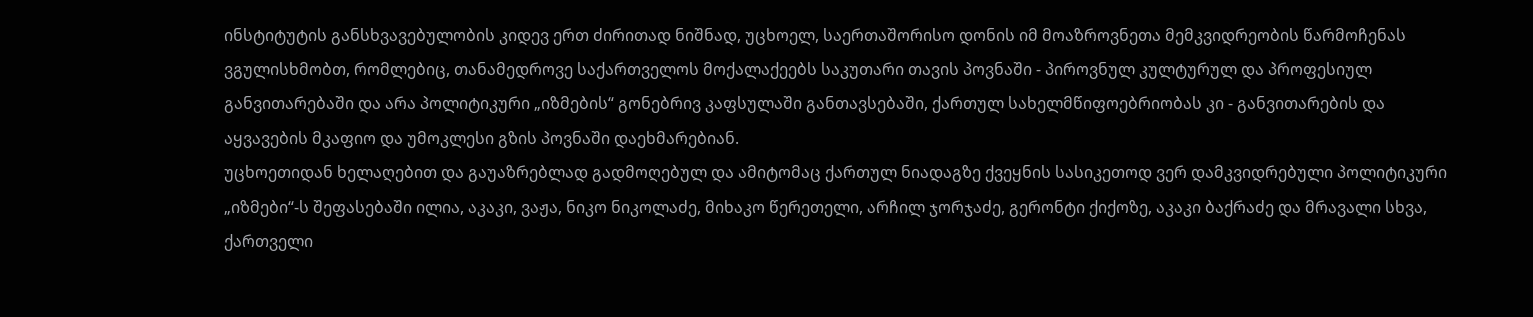ინსტიტუტის განსხვავებულობის კიდევ ერთ ძირითად ნიშნად, უცხოელ, საერთაშორისო დონის იმ მოაზროვნეთა მემკვიდრეობის წარმოჩენას ვგულისხმობთ, რომლებიც, თანამედროვე საქართველოს მოქალაქეებს საკუთარი თავის პოვნაში - პიროვნულ კულტურულ და პროფესიულ განვითარებაში და არა პოლიტიკური „იზმების“ გონებრივ კაფსულაში განთავსებაში, ქართულ სახელმწიფოებრიობას კი - განვითარების და აყვავების მკაფიო და უმოკლესი გზის პოვნაში დაეხმარებიან.
უცხოეთიდან ხელაღებით და გაუაზრებლად გადმოღებულ და ამიტომაც ქართულ ნიადაგზე ქვეყნის სასიკეთოდ ვერ დამკვიდრებული პოლიტიკური „იზმები“-ს შეფასებაში ილია, აკაკი, ვაჟა, ნიკო ნიკოლაძე, მიხაკო წერეთელი, არჩილ ჯორჯაძე, გერონტი ქიქოზე, აკაკი ბაქრაძე და მრავალი სხვა, ქართველი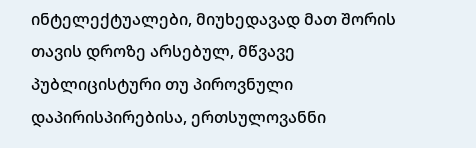ინტელექტუალები, მიუხედავად მათ შორის თავის დროზე არსებულ, მწვავე პუბლიცისტური თუ პიროვნული დაპირისპირებისა, ერთსულოვანნი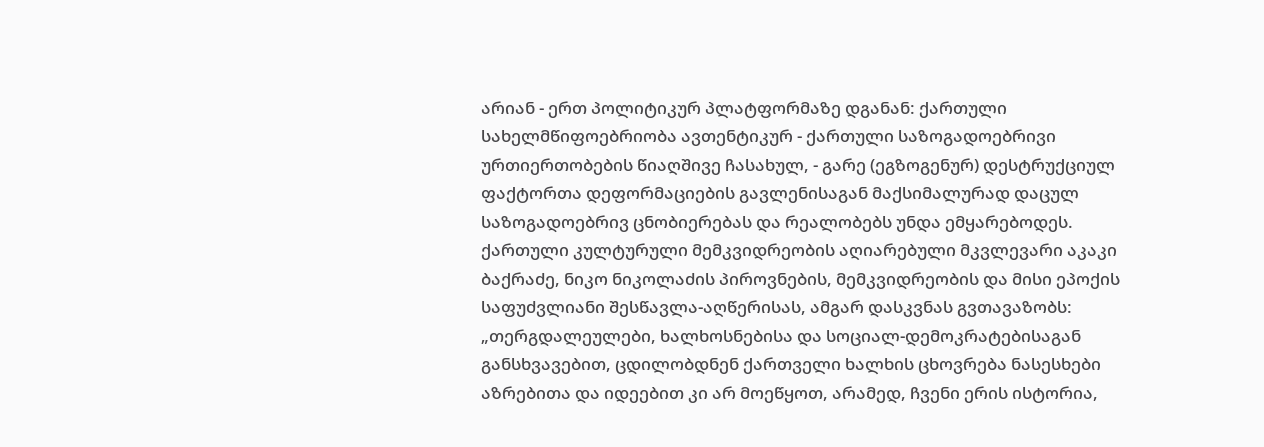არიან - ერთ პოლიტიკურ პლატფორმაზე დგანან: ქართული სახელმწიფოებრიობა ავთენტიკურ - ქართული საზოგადოებრივი ურთიერთობების წიაღშივე ჩასახულ, - გარე (ეგზოგენურ) დესტრუქციულ ფაქტორთა დეფორმაციების გავლენისაგან მაქსიმალურად დაცულ საზოგადოებრივ ცნობიერებას და რეალობებს უნდა ემყარებოდეს.
ქართული კულტურული მემკვიდრეობის აღიარებული მკვლევარი აკაკი ბაქრაძე, ნიკო ნიკოლაძის პიროვნების, მემკვიდრეობის და მისი ეპოქის საფუძვლიანი შესწავლა-აღწერისას, ამგარ დასკვნას გვთავაზობს: „თერგდალეულები, ხალხოსნებისა და სოციალ-დემოკრატებისაგან განსხვავებით, ცდილობდნენ ქართველი ხალხის ცხოვრება ნასესხები აზრებითა და იდეებით კი არ მოეწყოთ, არამედ, ჩვენი ერის ისტორია,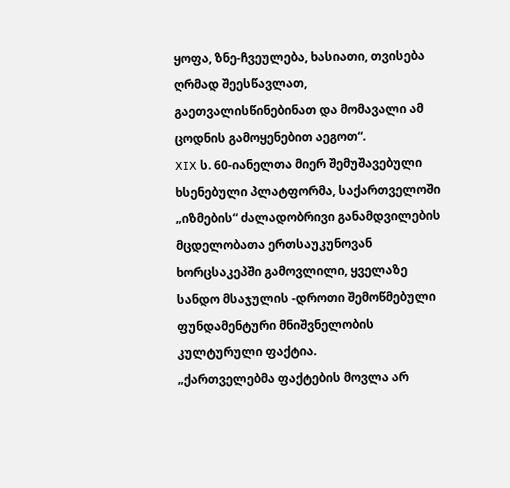ყოფა, ზნე-ჩვეულება, ხასიათი, თვისება ღრმად შეესწავლათ, გაეთვალისწინებინათ და მომავალი ამ ცოდნის გამოყენებით აეგოთ“.
XIX ს. 60-იანელთა მიერ შემუშავებული ხსენებული პლატფორმა, საქართველოში „იზმების“ ძალადობრივი განამდვილების მცდელობათა ერთსაუკუნოვან ხორცსაკეპში გამოვლილი, ყველაზე სანდო მსაჯულის -დროთი შემოწმებული ფუნდამენტური მნიშვნელობის კულტურული ფაქტია.
„ქართველებმა ფაქტების მოვლა არ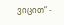ვიცით“ -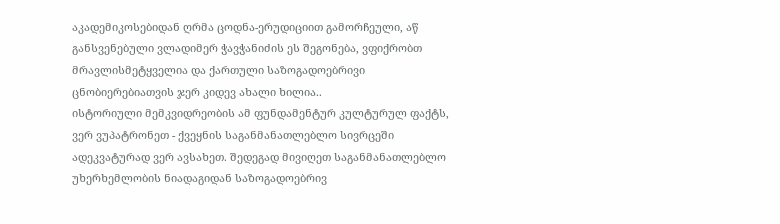აკადემიკოსებიდან ღრმა ცოდნა-ერუდიციით გამორჩეული, აწ განსვენებული ვლადიმერ ჭავჭანიძის ეს შეგონება, ვფიქრობთ მრავლისმეტყველია და ქართული საზოგადოებრივი ცნობიერებიათვის ჯერ კიდევ ახალი ხილია..
ისტორიული მემკვიდრეობის ამ ფუნდამენტურ კულტურულ ფაქტს, ვერ ვუპატრონეთ - ქვეყნის საგანმანათლებლო სივრცეში ადეკვატურად ვერ ავსახეთ. შედეგად მივიღეთ საგანმანათლებლო უხერხემლობის ნიადაგიდან საზოგადოებრივ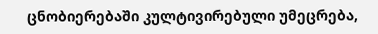ცნობიერებაში კულტივირებული უმეცრება,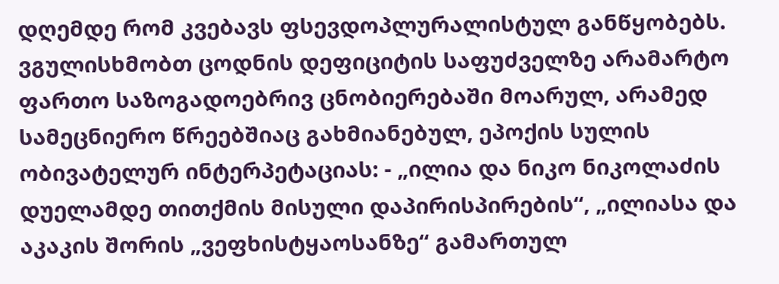დღემდე რომ კვებავს ფსევდოპლურალისტულ განწყობებს. ვგულისხმობთ ცოდნის დეფიციტის საფუძველზე არამარტო ფართო საზოგადოებრივ ცნობიერებაში მოარულ, არამედ სამეცნიერო წრეებშიაც გახმიანებულ, ეპოქის სულის ობივატელურ ინტერპეტაციას: - „ილია და ნიკო ნიკოლაძის დუელამდე თითქმის მისული დაპირისპირების“, „ილიასა და აკაკის შორის „ვეფხისტყაოსანზე“ გამართულ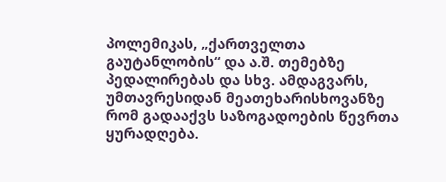პოლემიკას, „ქართველთა გაუტანლობის“ და ა.შ. თემებზე პედალირებას და სხვ. ამდაგვარს, უმთავრესიდან მეათეხარისხოვანზე რომ გადააქვს საზოგადოების წევრთა ყურადღება.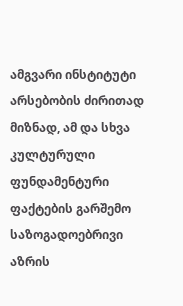ამგვარი ინსტიტუტი არსებობის ძირითად მიზნად, ამ და სხვა კულტურული ფუნდამენტური ფაქტების გარშემო საზოგადოებრივი აზრის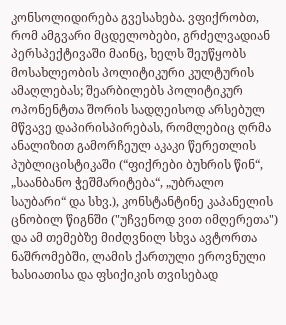კონსოლიდირება გვესახება. ვფიქრობთ, რომ ამგვარი მცდელობები, გრძელვადიან პერსპექტივაში მაინც, ხელს შეუწყობს მოსახლეობის პოლიტიკური კულტურის ამაღლებას; შეარბილებს პოლიტიკურ ოპონენტთა შორის სადღეისოდ არსებულ მწვავე დაპირისპირებას, რომლებიც ღრმა ანალიზით გამორჩეულ აკაკი წერეთლის პუბლიცისტიკაში (“ფიქრები ბუხრის წინ“, „საანბანო ჭეშმარიტება“, „უბრალო საუბარი“ და სხვ.), კონსტანტინე კაპანელის ცნობილ წიგნში ("უჩვენოდ ვით იმღერეთა") და ამ თემებზე მიძღვნილ სხვა ავტორთა ნაშრომებში, ლამის ქართული ეროვნული ხასიათისა და ფსიქიკის თვისებად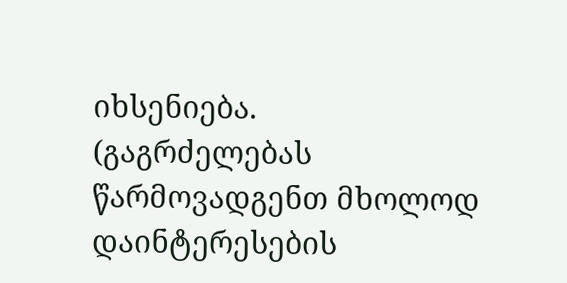იხსენიება.
(გაგრძელებას წარმოვადგენთ მხოლოდ დაინტერესების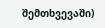შემთხვევაში)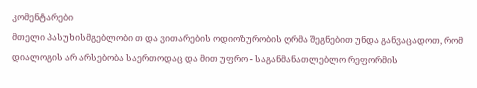კომენტარები
მთელი პასუხისმგებლობი თ და ვითარების ოდიოზურობის ღრმა შეგნებით უნდა განვაცადოთ, რომ დიალოგის არ არსებობა საერთოდაც და მით უფრო - საგანმანათლებლო რეფორმის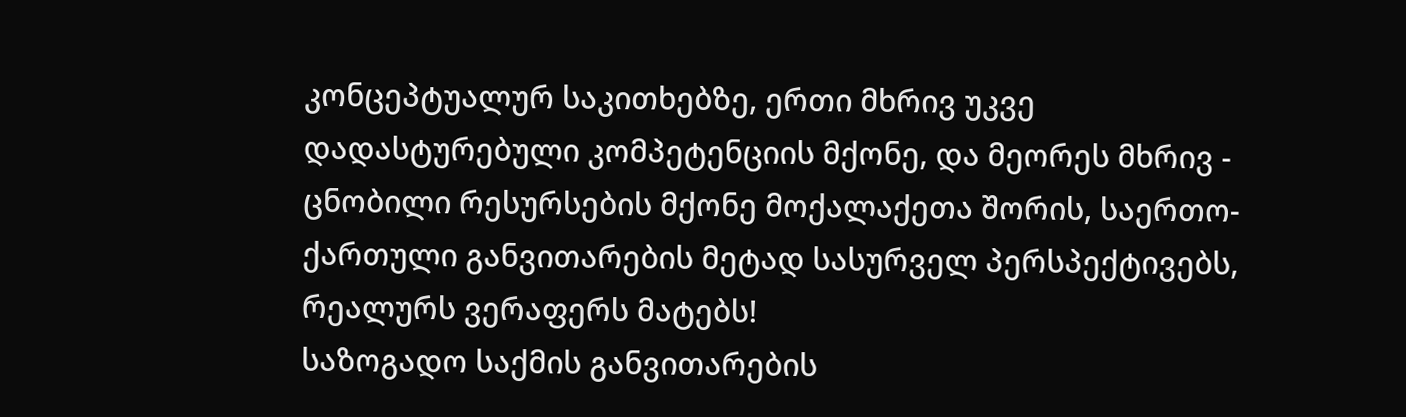კონცეპტუალურ საკითხებზე, ერთი მხრივ უკვე დადასტურებული კომპეტენციის მქონე, და მეორეს მხრივ - ცნობილი რესურსების მქონე მოქალაქეთა შორის, საერთო-ქართული განვითარების მეტად სასურველ პერსპექტივებს, რეალურს ვერაფერს მატებს!
საზოგადო საქმის განვითარების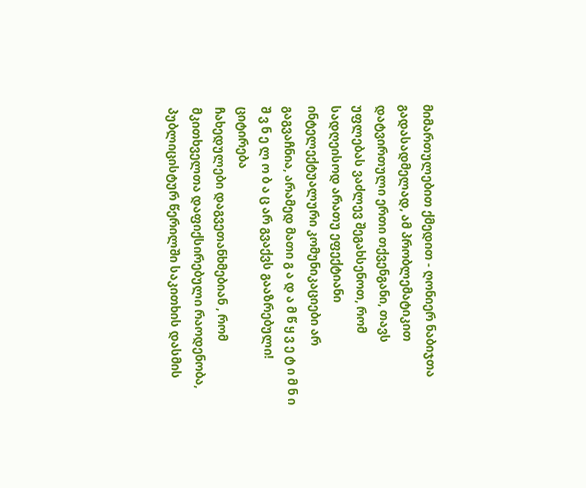მიმართულებით ქმედით - ღონიერ ნაბიჯთა გადასადმელად, ამ პრობლემატიკით დატვირთული ერთი თქვენგანი, თავს უფლებას ვაძლევ შეგახსენოთ, რომ სადღეისოდ არათუ ეფექტიანი ინტელექტუალური კომუნიკაციები არ გაგვაჩნია, არამედ მათი გ ა დ ა მ წ ყ ვ ე ტ ი მ ნ ი შ ვ ნ ე ლ ო ბ ა ც არ გვაქვს გააზრებული! ციტირება
ჩახედულები დაგვეთანხმებიან , რომ მკითხველთა დაფიქსირებული რაოდენობა, პუბლიცისტურ წერილში საკითხის დასმის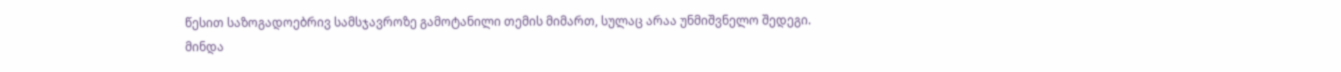წესით საზოგადოებრივ სამსჯავროზე გამოტანილი თემის მიმართ, სულაც არაა უნმიშვნელო შედეგი.
მინდა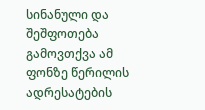სინანული და შეშფოთება გამოვთქვა ამ ფონზე წერილის ადრესატების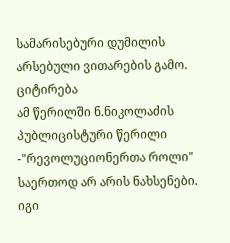სამარისებური დუმილის არსებული ვითარების გამო. ციტირება
ამ წერილში ნ.ნიკოლაძის პუბლიცისტური წერილი -"რევოლუციონერთა როლი" საერთოდ არ არის ნახსენები. იგი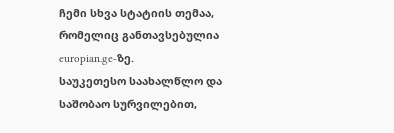ჩემი სხვა სტატიის თემაა, რომელიც განთავსებულია europian.ge-ზე.
საუკეთესო საახალწლო და საშობაო სურვილებით,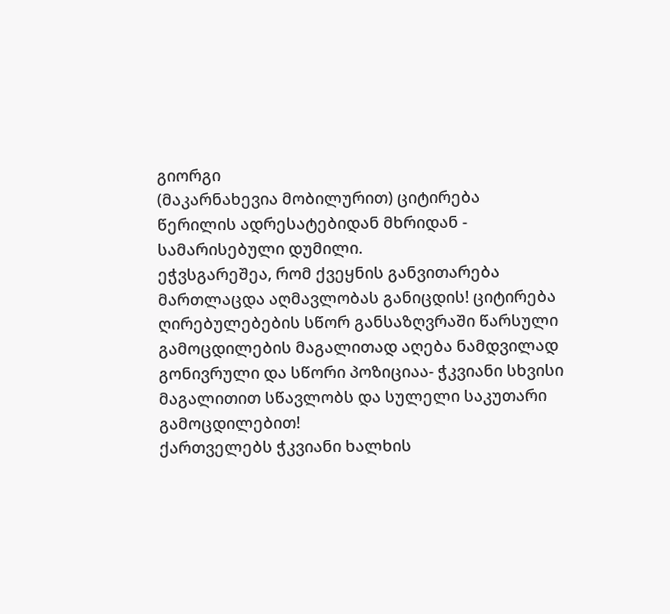გიორგი
(მაკარნახევია მობილურით) ციტირება
წერილის ადრესატებიდან მხრიდან - სამარისებული დუმილი.
ეჭვსგარეშეა, რომ ქვეყნის განვითარება მართლაცდა აღმავლობას განიცდის! ციტირება
ღირებულებების სწორ განსაზღვრაში წარსული გამოცდილების მაგალითად აღება ნამდვილად გონივრული და სწორი პოზიციაა- ჭკვიანი სხვისი მაგალითით სწავლობს და სულელი საკუთარი გამოცდილებით!
ქართველებს ჭკვიანი ხალხის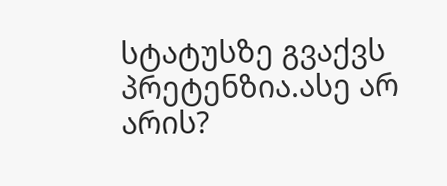სტატუსზე გვაქვს პრეტენზია.ასე არ არის?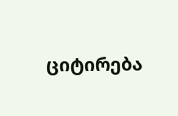ციტირება